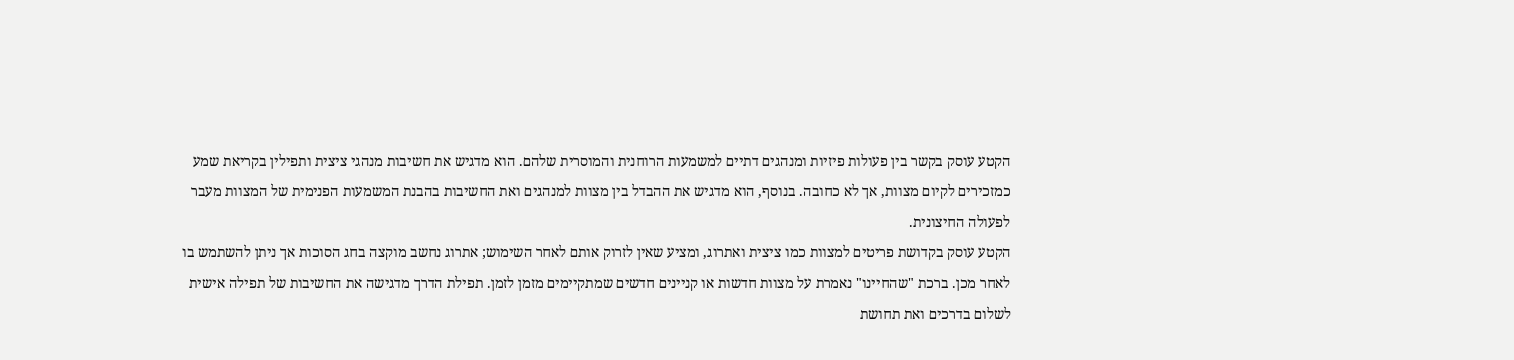הקטע עוסק בקשר בין פעולות פיזיות ומנהגים דתיים למשמעות הרוחנית והמוסרית שלהם. הוא מדגיש את חשיבות מנהגי ציצית ותפילין בקריאת שמע כמזכירים לקיום מצוות, אך לא כחובה. בנוסף, הוא מדגיש את ההבדל בין מצוות למנהגים ואת החשיבות בהבנת המשמעות הפנימית של המצוות מעבר לפעולה החיצונית.
הקטע עוסק בקדושת פריטים למצוות כמו ציצית ואתרוג, ומציע שאין לזרוק אותם לאחר השימוש; אתרוג נחשב מוקצה בחג הסוכות אך ניתן להשתמש בו לאחר מכן. ברכת "שהחיינו" נאמרת על מצוות חדשות או קניינים חדשים שמתקיימים מזמן לזמן. תפילת הדרך מדגישה את החשיבות של תפילה אישית לשלום בדרכים ואת תחושת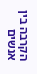הקרבה בין אנשים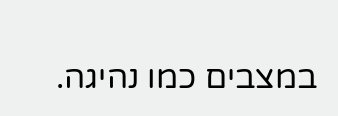במצבים כמו נהיגה.